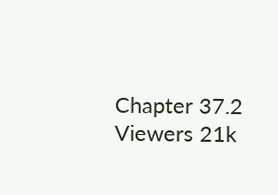Chapter 37.2
Viewers 21k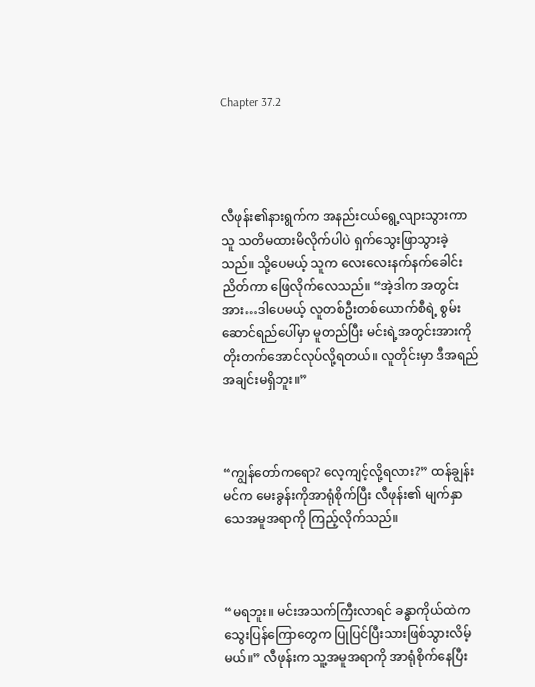Chapter 37.2




လီဖုန်း၏နားရွက်က အနည်းငယ်ရွေ့လျားသွားကာ သူ သတိမထားမိလိုက်ပါပဲ ရှက်သွေးဖြာသွားခဲ့သည်။ သို့ပေမယ့် သူက လေးလေးနက်နက်ခေါင်းညိတ်ကာ ဖြေလိုက်လေသည်။ “အဲ့ဒါက အတွင်းအား…ဒါပေမယ့် လူတစ်ဦးတစ်ယောက်စီရဲ့ စွမ်းဆောင်ရည်ပေါ်မှာ မူတည်ပြီး မင်းရဲ့အတွင်းအားကို တိုးတက်အောင်လုပ်လို့ရတယ်။ လူတိုင်းမှာ ဒီအရည်အချင်းမရှိဘူး။”



“ကျွန်တော်ကရော? လေ့ကျင့်လို့ရလား?” ထန်ချွန်းမင်က မေးခွန်းကိုအာရုံစိုက်ပြီး လီဖုန်း၏ မျက်နှာသေအမူအရာကို ကြည့်လိုက်သည်။



“မရဘူး။ မင်းအသက်ကြီးလာရင် ခန္ဓာကိုယ်ထဲက သွေးပြန်ကြောတွေက ပြုပြင်ပြီးသားဖြစ်သွားလိမ့်မယ်။” လီဖုန်းက သူ့အမူအရာကို အာရုံစိုက်နေပြီး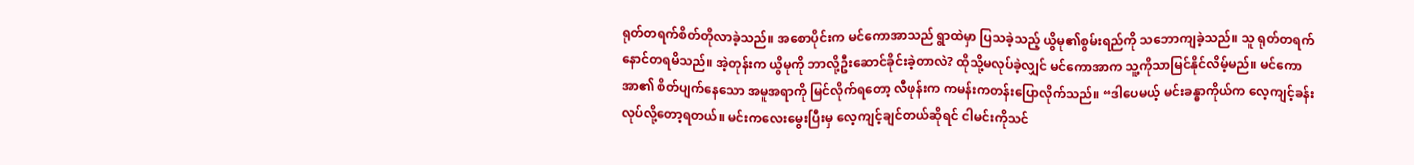ရုတ်တရက်စိတ်တိုလာခဲ့သည်။ အစောပိုင်းက မင်ကောအာသည် ရွာထဲမှာ ပြသခဲ့သည့် ယွိမု၏စွမ်းရည်ကို သဘောကျခဲ့သည်။ သူ ရုတ်တရက်နောင်တရမိသည်။ အဲ့တုန်းက ယွိမုကို ဘာလို့ဦးဆောင်ခိုင်းခဲ့တာလဲ? ထိုသို့မလုပ်ခဲ့လျှင် မင်ကောအာက သူ့ကိုသာမြင်နိုင်လိမ့်မည်။ မင်ကောအာ၏ စိတ်ပျက်နေသော အမူအရာကို မြင်လိုက်ရတော့ လီဖုန်းက ကမန်းကတန်းပြောလိုက်သည်။ “ဒါပေမယ့် မင်းခန္ဓာကိုယ်က လေ့ကျင့်ခန်းလုပ်လို့တော့ရတယ်။ မင်းကလေးမွေးပြီးမှ လေ့ကျင့်ချင်တယ်ဆိုရင် ငါမင်းကိုသင်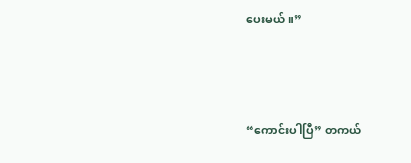ပေးမယ်။”



“ကောင်းပါပြီ” တကယ်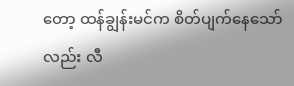တော့ ထန်ချွန်းမင်က စိတ်ပျက်နေသော်လည်း လီ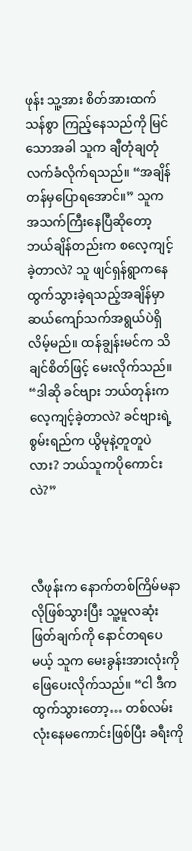ဖုန်း သူ့အား စိတ်အားထက်သန်စွာ ကြည့်နေသည်ကို မြင်သောအခါ သူက ချီတုံချတုံလက်ခံလိုက်ရသည်။ “အချိန်တန်မှပြောရအောင်။” သူက အသက်ကြီးနေပြီဆိုတော့ ဘယ်ချိန်တည်းက စလေ့ကျင့်ခဲ့တာလဲ? သူ ဖျင်ရှန်ရွာကနေ ထွက်သွားခဲ့ရသည့်အချိန်မှာ ဆယ်ကျော်သက်အရွယ်ပဲရှိလိမ့်မည်။ ထန်ချွန်းမင်က သိချင်စိတ်ဖြင့် မေးလိုက်သည်။ “ဒါဆို ခင်ဗျား ဘယ်တုန်းက လေ့ကျင့်ခဲ့တာလဲ? ခင်ဗျားရဲ့စွမ်းရည်က ယွိမုနဲ့တူတူပဲလား? ဘယ်သူကပိုကောင်းလဲ?”



လီဖုန်းက နောက်တစ်ကြိမ်မနာလိုဖြစ်သွားပြီး သူ့မူလဆုံးဖြတ်ချက်ကို နောင်တရပေမယ့် သူက မေးခွန်းအားလုံးကို ဖြေပေးလိုက်သည်။ “ငါ ဒီကထွက်သွားတော့… တစ်လမ်းလုံးနေမကောင်းဖြစ်ပြီး ခရီးကို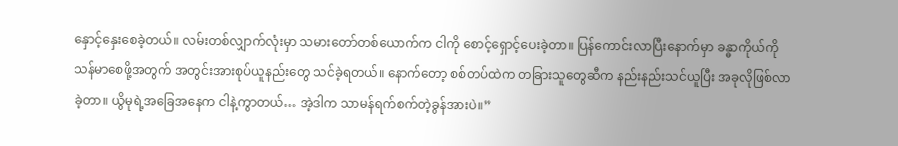နှောင့်နှေးစေခဲ့တယ်။ လမ်းတစ်လျှာက်လုံးမှာ သမားတော်တစ်ယောက်က ငါကို စောင့်ရှောင့်ပေးခဲ့တာ။ ပြန်ကောင်းလာပြီးနောက်မှာ ခန္ဓာကိုယ်ကိုသန်မာစေဖို့အတွက် အတွင်းအားစုပ်ယူနည်းတွေ သင်ခဲ့ရတယ်။ နောက်တော့ စစ်တပ်ထဲက တခြားသူတွေဆီက နည်းနည်းသင်ယူပြီး အခုလိုဖြစ်လာခဲ့တာ။ ယွိမုရဲ့အခြေအနေက ငါနဲ့ကွာတယ်… အဲ့ဒါက သာမန်ရက်စက်တဲ့ခွန်အားပဲ။”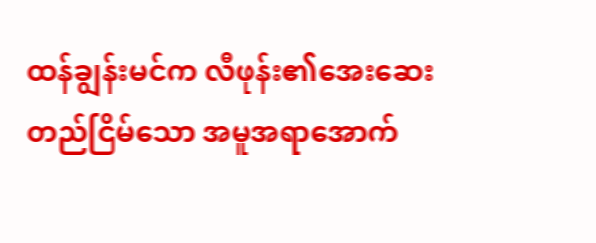ထန်ချွန်းမင်က လီဖုန်း၏အေးဆေးတည်ငြိမ်သော အမူအရာအောက်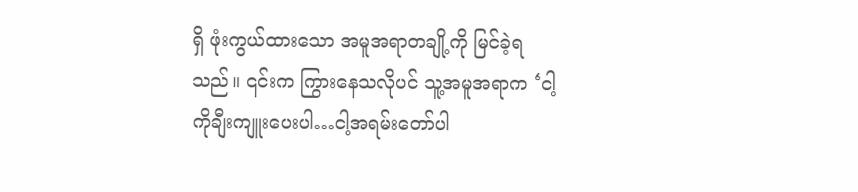ရှိ ဖုံးကွယ်ထားသော အမူအရာတချို့ကို မြင်ခဲ့ရသည်။ ၎င်းက ကြွားနေသလိုပင် သူ့အမူအရာက ‘ငါ့ကိုချီးကျူးပေးပါ…ငါ့အရမ်းတော်ပါ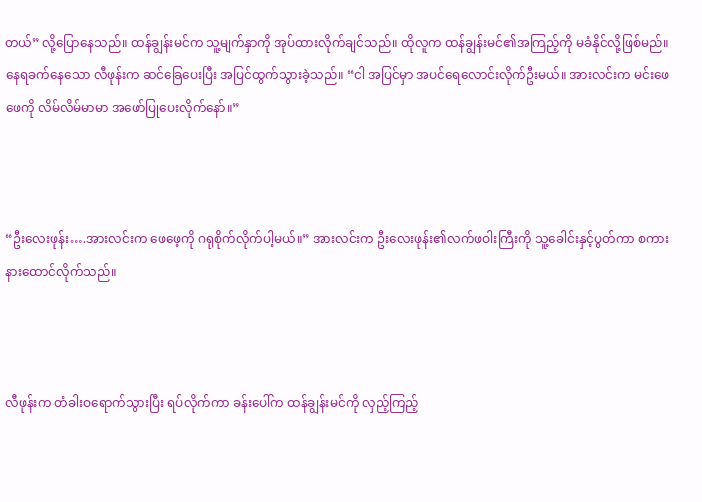တယ်” လို့ပြောနေသည်။ ထန်ချွန်းမင်က သူ့မျက်နှာကို အုပ်ထားလိုက်ချင်သည်။ ထိုလူက ထန်ချွန်းမင်၏အကြည့်ကို မခံနိုင်လို့ဖြစ်မည်။ နေရခက်နေသော လီဖုန်းက ဆင်ခြေပေးပြီး အပြင်ထွက်သွားခဲ့သည်။ “ငါ အပြင်မှာ အပင်ရေလောင်းလိုက်ဦးမယ်။ အားလင်းက မင်းဖေဖေကို လိမ်လိမ်မာမာ အဖော်ပြုပေးလိုက်နော်။”



“ဦးလေးဖုန်း….အားလင်းက ဖေဖေ့ကို ဂရုစိုက်လိုက်ပါ့မယ်။” အားလင်းက ဦးလေးဖုန်း၏လက်ဖဝါးကြီးကို သူ့ခေါင်းနှင့်ပွတ်ကာ စကားနားထောင်လိုက်သည်။



လီဖုန်းက တံခါးဝရောက်သွားပြီး ရပ်လိုက်ကာ ခန်းပေါ်က ထန်ချွန်းမင်ကို လှည့်ကြည့်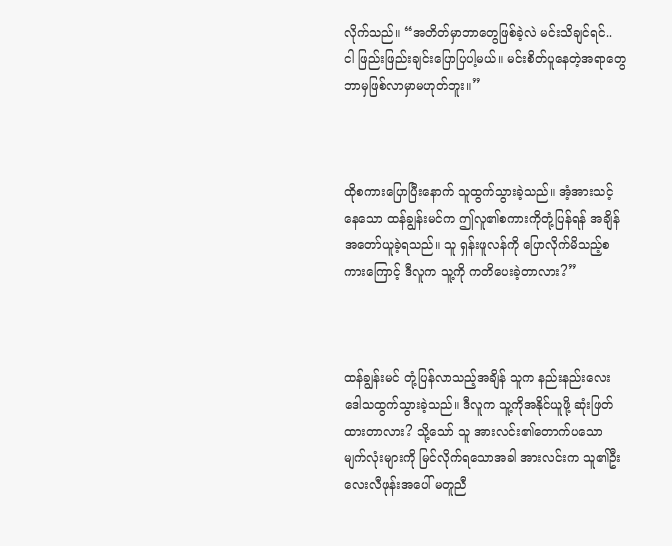လိုက်သည်။ “အတိတ်မှာဘာတွေဖြစ်ခဲ့လဲ မင်းသိချင်ရင်.. ငါ ဖြည်းဖြည်းချင်းပြောပြပါ့မယ်။ မင်းစိတ်ပူနေတဲ့အရာတွေ ဘာမှဖြစ်လာမှာမဟုတ်ဘူး။”



ထိုစကားပြောပြီးနောက် သူထွက်သွားခဲ့သည်။ အံ့အားသင့်နေသော ထန်ချွန်းမင်က ဤလူ၏စကားကိုတုံ့ပြန်ရန် အချိန်အတော်ယူခဲ့ရသည်။ သူ ရှန်းဖူလန်ကို ပြောလိုက်မိသည့်စကားကြောင့် ဒီလူက သူ့ကို ကတိပေးခဲ့တာလား?”



ထန်ချွန်းမင် တုံ့ပြန်လာသည့်အချိန် သူက နည်းနည်းလေး ဒေါသထွက်သွားခဲ့သည်။ ဒီလူက သူ့ကိုအနိုင်ယူဖို့ ဆုံးဖြတ်ထားတာလား? သို့သော် သူ အားလင်း၏တောက်ပသော မျက်လုံးများကို မြင်လိုက်ရသောအခါ အားလင်းက သူ၏ဦးလေးလီဖုန်းအပေါ် မတူညီ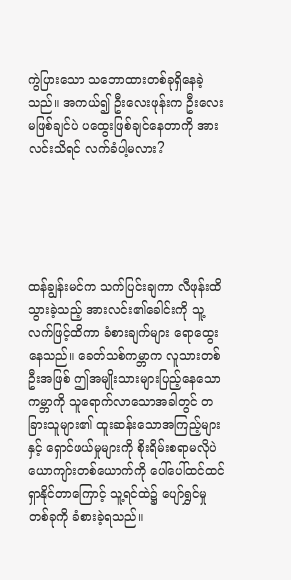ကွဲပြားသော သဘောထားတစ်ခုရှိနေခဲ့သည်။ အကယ်၍ ဦးလေးဖုန်းက ဦးလေးမဖြစ်ချင်ပဲ ပထွေးဖြစ်ချင်နေတာကို အားလင်းသိရင် လက်ခံပါ့မလား?





ထန်ချွန်းမင်က သက်ပြင်းချကာ လီဖုန်းထိသွားခဲ့သည့် အားလင်း၏ခေါင်းကို သူ့လက်ဖြင့်ထိကာ ခံစားချက်များ ရောထွေးနေသည်။ ခေတ်သစ်ကမ္ဘာက လူသားတစ်ဦးအဖြစ် ဤအမျိုးသားများပြည့်နေသော ကမ္ဘာကို သူရောက်လာသောအခါတွင် တခြားသူများ၏ ထူးဆန်းသောအကြည့်များနှင့် ရှောင်ဖယ်မှုများကို စိုးရိမ်းစရာမလိုပဲ ယောကျာ်းတစ်ယောက်ကို ပေါ်ပေါ်ထင်ထင် ရှာနိုင်တာကြောင့် သူ့ရင်ထဲ၌ ပျော်ရွှင်မှုတစ်ခုကို ခံစားခဲ့ရသည်။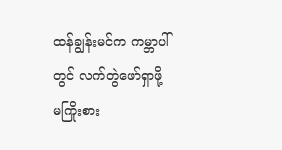ထန်ချွန်းမင်က ကမ္ဘာပါ်တွင် လက်တွဲဖော်ရှာဖို့ မကြိုးစား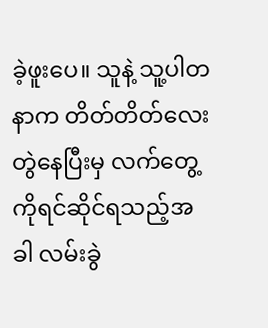ခဲ့ဖူးပေ။ သူနဲ့ သူ့ပါတနာက တိတ်တိတ်လေးတွဲနေပြီးမှ လက်တွေ့ကိုရင်ဆိုင်ရသည့်အခါ လမ်းခွဲ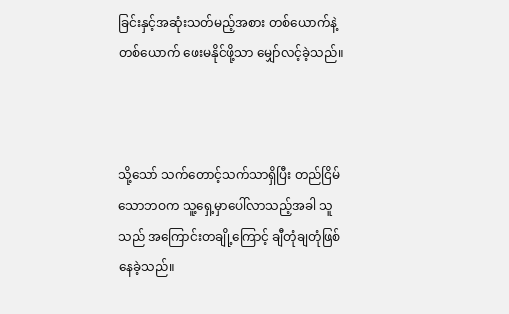ခြင်းနှင့်အဆုံးသတ်မည့်အစား တစ်ယောက်နဲ့တစ်ယောက် ဖေးမနိုင်ဖို့သာ မျှော်လင့်ခဲ့သည်။



သို့သော် သက်တောင့်သက်သာရှိပြီး တည်ငြိမ်သောဘဝက သူ့ရှေ့မှာပေါ်လာသည့်အခါ သူသည် အကြောင်းတချို့ကြောင့် ချီတုံချတုံဖြစ်နေခဲ့သည်။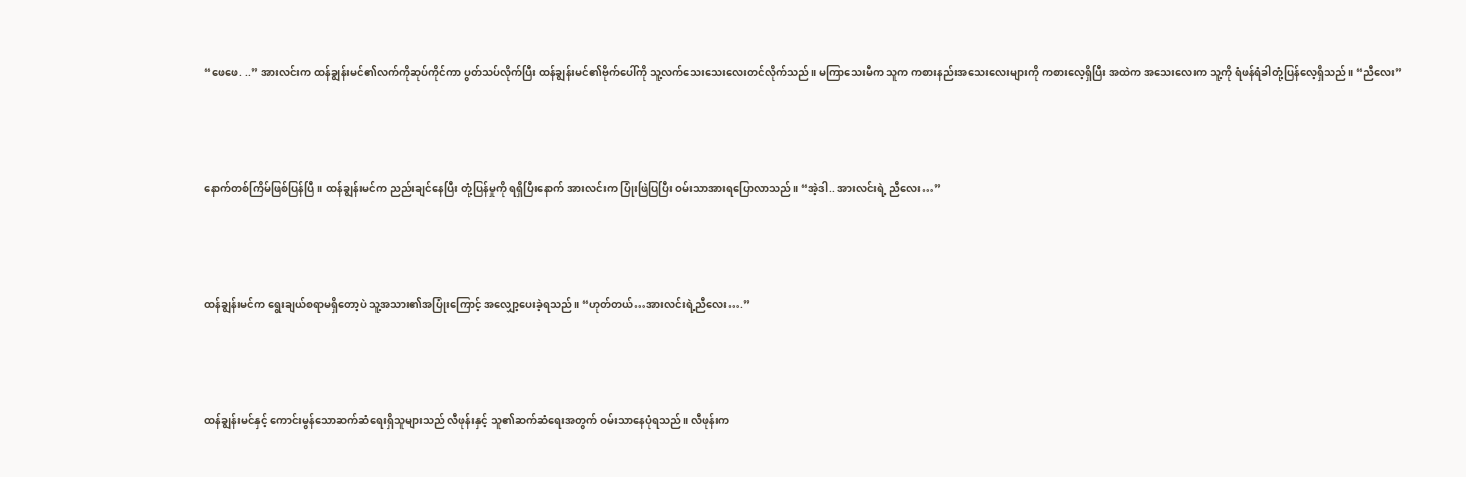“ဖေဖေ. ..” အားလင်းက ထန်ချွန်းမင်၏လက်ကိုဆုပ်ကိုင်ကာ ပွတ်သပ်လိုက်ပြီး ထန်ချွန်းမင်၏ဗိုက်ပေါ်ကို သူ့လက်သေးသေးလေးတင်လိုက်သည်။ မကြာသေးမီက သူက ကစားနည်းအသေးလေးများကို ကစားလေ့ရှိပြီး အထဲက အသေးလေးက သူ့ကို ရံဖန်ရံခါတုံ့ပြန်လေ့ရှိသည်။ “ညီလေး”



နောက်တစ်ကြိမ်ဖြစ်ပြန်ပြီ။ ထန်ချွန်းမင်က ညည်းချင်နေပြီး တုံ့ပြန်မှုကို ရရှိပြီးနောက် အားလင်းက ပြုံးဖြဲပြပြီး ဝမ်းသာအားရပြောလာသည်။ “အဲ့ဒါ.. အားလင်းရဲ့ ညီလေး…”



ထန်ချွန်းမင်က ရွေးချယ်စရာမရှိတော့ပဲ သူ့အသား၏အပြုံးကြောင့် အလျှော့ပေးခဲ့ရသည်။ “ဟုတ်တယ်…အားလင်းရဲ့ညီလေး….”



ထန်ချွန်းမင်နှင့် ကောင်းမွန်သောဆက်ဆံရေးရှိသူများသည် လီဖုန်းနှင့် သူ၏ဆက်ဆံရေးအတွက် ဝမ်းသာနေပုံရသည်။ လီဖုန်းက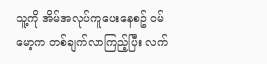သူ့ကို အိမ်အလုပ်ကူပေးနေစဥ် ဝမ်မော့က တစ်ချက်လာကြည့်ပြီး လက်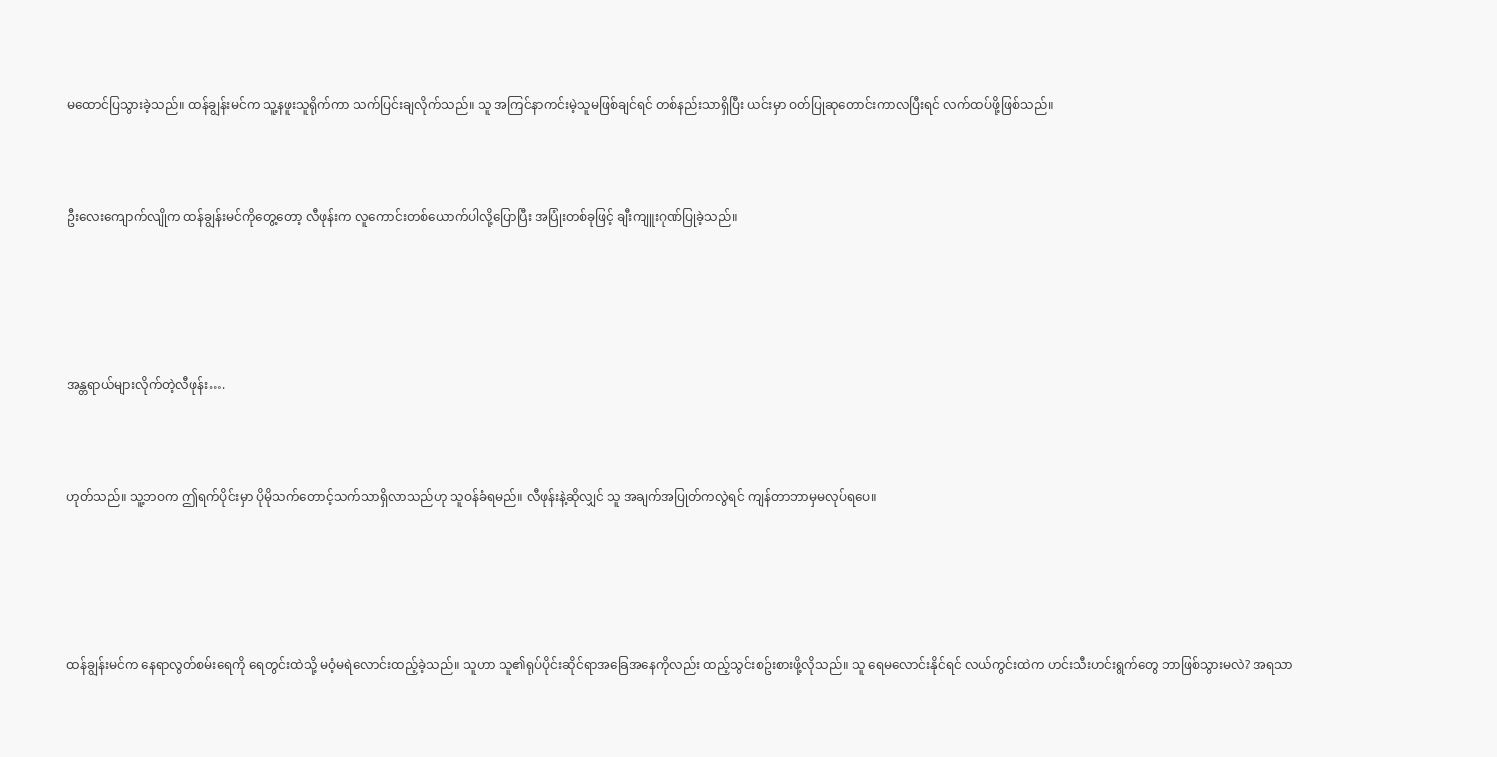မထောင်ပြသွားခဲ့သည်။ ထန်ချွန်းမင်က သူ့နဖူးသူရိုက်ကာ သက်ပြင်းချလိုက်သည်။ သူ အကြင်နာကင်းမဲ့သူမဖြစ်ချင်ရင် တစ်နည်းသာရှိပြီး ယင်းမှာ ဝတ်ပြုဆုတောင်းကာလပြီးရင် လက်ထပ်ဖို့ဖြစ်သည်။



ဦးလေးကျောက်လျိုက ထန်ချွန်းမင်ကိုတွေ့တော့ လီဖုန်းက လူကောင်းတစ်ယောက်ပါလို့ပြောပြီး အပြုံးတစ်ခုဖြင့် ချီးကျူးဂုဏ်ပြုခဲ့သည်။





အန္တရာယ်များလိုက်တဲ့လီဖုန်း….



ဟုတ်သည်။ သူ့ဘဝက ဤရက်ပိုင်းမှာ ပိုမိုသက်တောင့်သက်သာရှိလာသည်ဟု သူဝန်ခံရမည်။ လီဖုန်းနဲ့ဆိုလျှင် သူ အချက်အပြုတ်ကလွဲရင် ကျန်တာဘာမှမလုပ်ရပေ။





ထန်ချွန်းမင်က နေရာလွတ်စမ်းရေကို ရေတွင်းထဲသို့ မဝံ့မရဲလောင်းထည့်ခဲ့သည်။ သူဟာ သူ၏ရုပ်ပိုင်းဆိုင်ရာအခြေအနေကိုလည်း ထည့်သွင်းစဥ်းစားဖို့လိုသည်။ သူ ရေမလောင်းနိုင်ရင် လယ်ကွင်းထဲက ဟင်းသီးဟင်းရွက်တွေ ဘာဖြစ်သွားမလဲ? အရသာ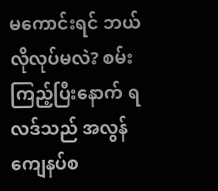မကောင်းရင် ဘယ်လိုလုပ်မလဲ? စမ်းကြည့်ပြီးနောက် ရလဒ်သည် အလွန်ကျေနပ်စ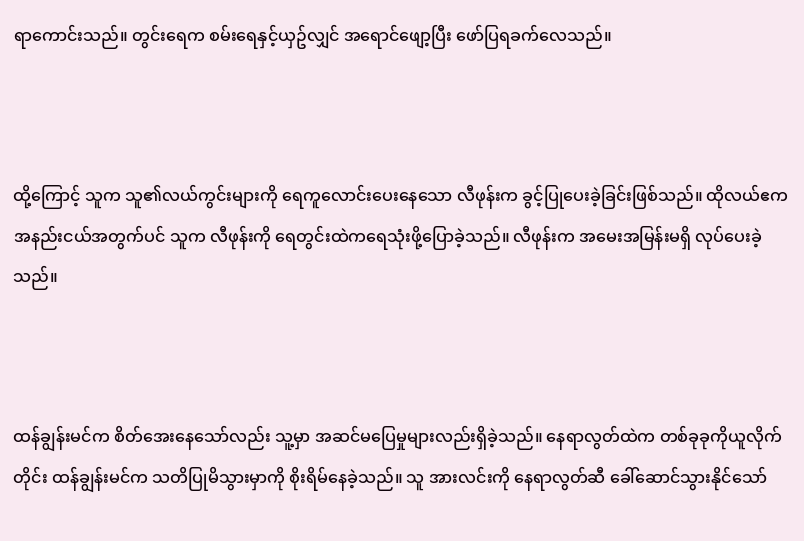ရာကောင်းသည်။ တွင်းရေက စမ်းရေနှင့်ယှဥ်လျှင် အရောင်ဖျော့ပြီး ဖော်ပြရခက်လေသည်။



ထို့ကြောင့် သူက သူ၏လယ်ကွင်းများကို ရေကူလောင်းပေးနေသော လီဖုန်းက ခွင့်ပြုပေးခဲ့ခြင်းဖြစ်သည်။ ထိုလယ်ဧကအနည်းငယ်အတွက်ပင် သူက လီဖုန်းကို ရေတွင်းထဲကရေသုံးဖို့ပြောခဲ့သည်။ လီဖုန်းက အမေးအမြန်းမရှိ လုပ်ပေးခဲ့သည်။



ထန်ချွန်းမင်က စိတ်အေးနေသော်လည်း သူ့မှာ အဆင်မပြေမှုများလည်းရှိခဲ့သည်။ နေရာလွတ်ထဲက တစ်ခုခုကိုယူလိုက်တိုင်း ထန်ချွန်းမင်က သတိပြုမိသွားမှာကို စိုးရိမ်နေခဲ့သည်။ သူ အားလင်းကို နေရာလွတ်ဆီ ခေါ်ဆောင်သွားနိုင်သော်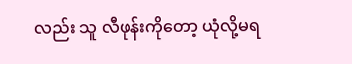လည်း သူ လီဖုန်းကိုတော့ ယုံလို့မရ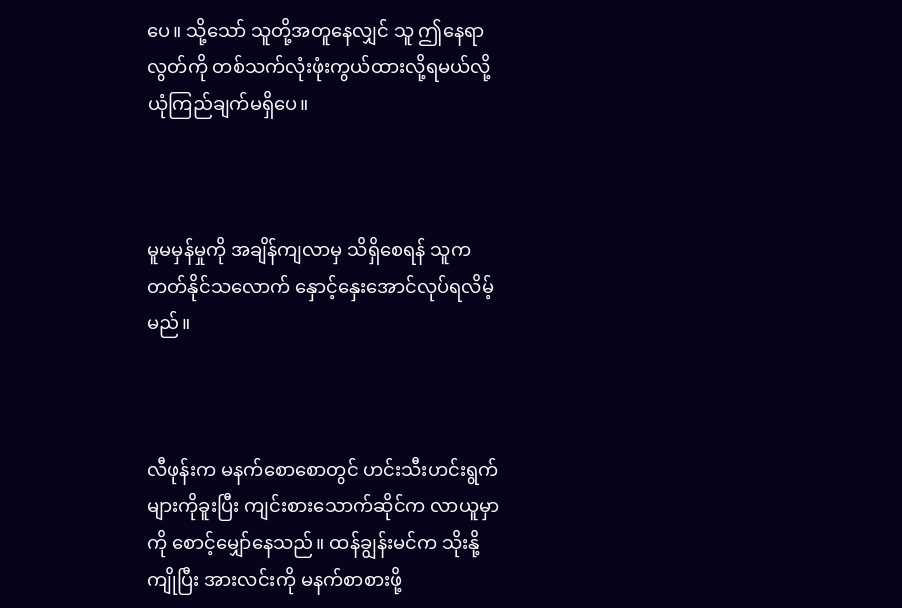ပေ။ သို့သော် သူတို့အတူနေလျှင် သူ ဤနေရာလွတ်ကို တစ်သက်လုံးဖုံးကွယ်ထားလို့ရမယ်လို့ ယုံကြည်ချက်မရှိပေ။



မူမမှန်မှုကို အချိန်ကျလာမှ သိရှိစေရန် သူက တတ်နိုင်သလောက် နှောင့်နှေးအောင်လုပ်ရလိမ့်မည်။



လီဖုန်းက မနက်စောစောတွင် ဟင်းသီးဟင်းရွက်များကိုခူးပြီး ကျင်းစားသောက်ဆိုင်က လာယူမှာကို စောင့်မျှော်နေသည်။ ထန်ချွန်းမင်က သိုးနို့ကျိုပြီး အားလင်းကို မနက်စာစားဖို့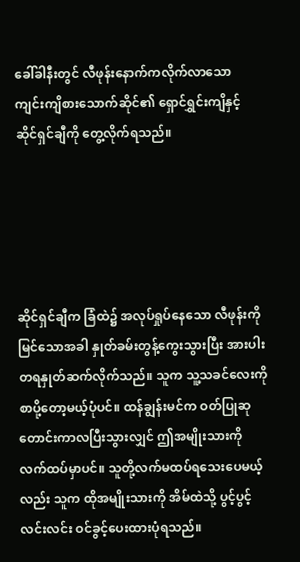ခေါ်ခါနီးတွင် လီဖုန်းနောက်ကလိုက်လာသော ကျင်းကျိစားသောက်ဆိုင်၏ ရှောင်ရွှင်းကျိနှင့် ဆိုင်ရှင်ချီကို တွေ့လိုက်ရသည်။





ဆိုင်ရှင်ချီက ခြံထဲ၌ အလုပ်ရှုပ်နေသော လီဖုန်းကိုမြင်သောအခါ နှုတ်ခမ်းတွန့်ကွေးသွားပြီး အားပါးတရနှုတ်ဆက်လိုက်သည်။ သူက သူ့သခင်လေးကို စာပို့တော့မယ့်ပုံပင်။ ထန်ချွန်းမင်က ဝတ်ပြုဆုတောင်းကာလပြီးသွားလျှင် ဤအမျိုးသားကို လက်ထပ်မှာပင်။ သူတို့လက်မထပ်ရသေးပေမယ့်လည်း သူက ထိုအမျိုးသားကို အိမ်ထဲသို့ ပွင့်ပွင့်လင်းလင်း ဝင်ခွင့်ပေးထားပုံရသည်။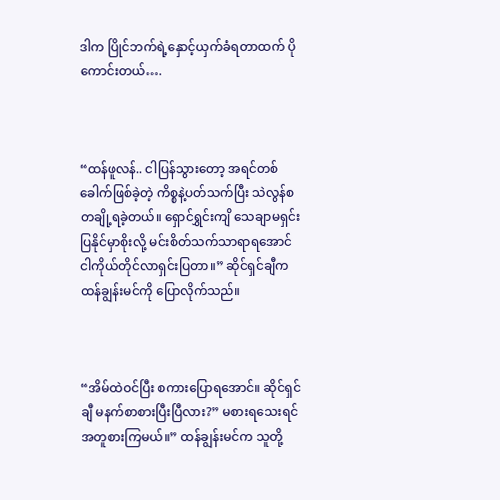ဒါက ပြိုင်ဘက်ရဲ့နှောင့်ယှက်ခံရတာထက် ပိုကောင်းတယ်….



“ထန်ဖူလန်.. ငါပြန်သွားတော့ အရင်တစ်ခေါက်ဖြစ်ခဲ့တဲ့ ကိစ္စနဲ့ပတ်သက်ပြီး သဲလွန်စတချို့ရခဲ့တယ်။ ရှောင်ရွှင်းကျိ သေချာမရှင်းပြနိုင်မှာစိုးလို့ မင်းစိတ်သက်သာရာရအောင် ငါကိုယ်တိုင်လာရှင်းပြတာ။” ဆိုင်ရှင်ချီက ထန်ချွန်းမင်ကို ပြောလိုက်သည်။



“အိမ်ထဲဝင်ပြီး စကားပြောရအောင်။ ဆိုင်ရှင်ချီ မနက်စာစားပြီးပြီလား?” မစားရသေးရင် အတူစားကြမယ်။” ထန်ချွန်းမင်က သူတို့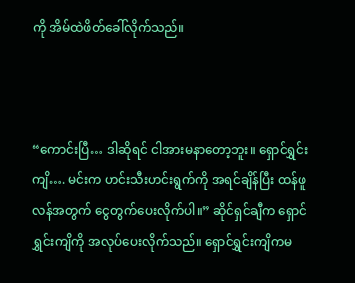ကို အိမ်ထဲဖိတ်ခေါ်လိုက်သည်။



“ကောင်းပြီ… ဒါဆိုရင် ငါအားမနာတော့ဘူး။ ရှောင်ရွှင်းကျိ…. မင်းက ဟင်းသီးဟင်းရွက်ကို အရင်ချိန်ပြီး ထန်ဖူလန်အတွက် ငွေတွက်ပေးလိုက်ပါ။” ဆိုင်ရှင်ချီက ရှောင်ရွှင်းကျိကို အလုပ်ပေးလိုက်သည်။ ရှောင်ရွှင်းကျိကမ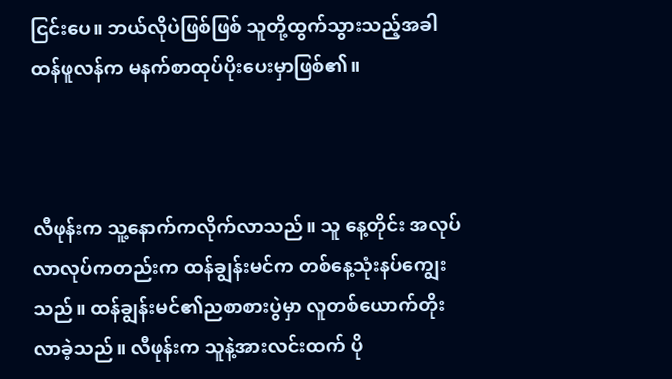ငြင်းပေ။ ဘယ်လိုပဲဖြစ်ဖြစ် သူတို့ထွက်သွားသည့်အခါ ထန်ဖူလန်က မနက်စာထုပ်ပိုးပေးမှာဖြစ်၏။



လီဖုန်းက သူ့နောက်ကလိုက်လာသည်။ သူ နေ့တိုင်း အလုပ်လာလုပ်ကတည်းက ထန်ချွန်းမင်က တစ်နေ့သုံးနပ်ကျွေးသည်။ ထန်ချွန်းမင်၏ညစာစားပွဲမှာ လူတစ်ယောက်တိုးလာခဲ့သည်။ လီဖုန်းက သူနဲ့အားလင်းထက် ပို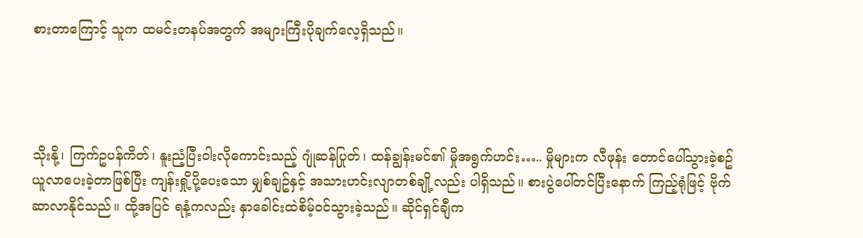စားတာကြောင့် သူက ထမင်းတနပ်အတွက် အများကြီးပိုချက်လေ့ရှိသည်။




သိုးနို့၊ ကြက်ဥပန်ကိတ်၊ နူးညံ့ပြီးဝါးလိုကောင်းသည့် ဂျုံဆန်ပြုတ်၊ ထန်ချွန်းမင်၏ မှိုအရွက်ဟင်း….. မှိုများက လီဖုန်း တောင်ပေါ်သွားခဲ့စဥ် ယူလာပေးခဲ့တာဖြစ်ပြီး ကျန်းရှို့ပို့ပေးသော မျှစ်ချဥ်နှင့် အသားဟင်းလျာတစ်ချို့လည်း ပါရှိသည်။ စားပွဲပေါ်တင်ပြီးနောက် ကြည့်ရုံဖြင့် ဗိုက်ဆာလာနိုင်သည်။ ထို့အပြင် ရနံ့ကလည်း နှာခေါင်းထဲစိမ့်ဝင်သွားခဲ့သည်။ ဆိုင်ရှင်ချီက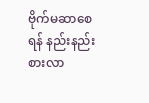ဗိုက်မဆာစေရန် နည်းနည်းစားလာ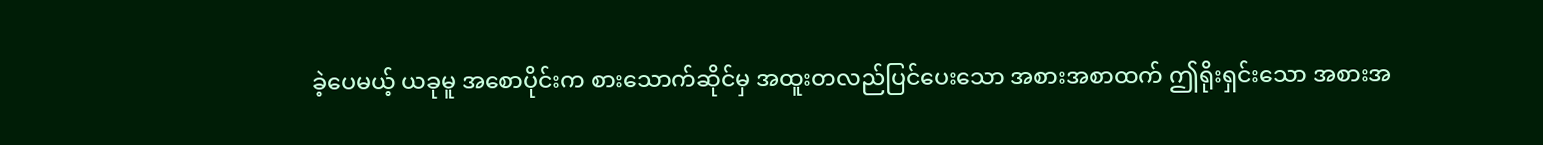ခဲ့ပေမယ့် ယခုမူ အစောပိုင်းက စားသောက်ဆိုင်မှ အထူးတလည်ပြင်ပေးသော အစားအစာထက် ဤရိုးရှင်းသော အစားအ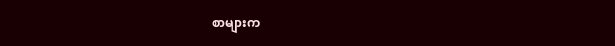စာများက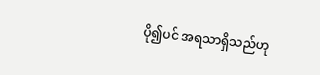ပို၍ပင် အရသာရှိသည်ဟု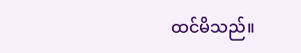ထင်မိသည်။